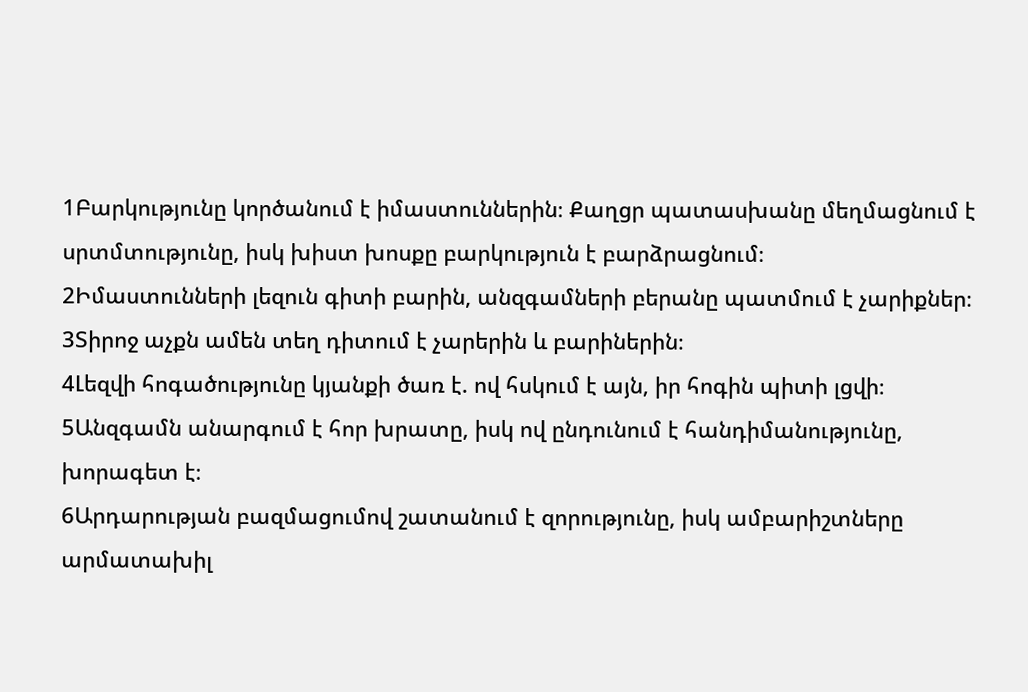1Բարկությունը կործանում է իմաստուններին։ Քաղցր պատասխանը մեղմացնում է սրտմտությունը, իսկ խիստ խոսքը բարկություն է բարձրացնում։
2Իմաստունների լեզուն գիտի բարին, անզգամների բերանը պատմում է չարիքներ։
3Տիրոջ աչքն ամեն տեղ դիտում է չարերին և բարիներին։
4Լեզվի հոգածությունը կյանքի ծառ է. ով հսկում է այն, իր հոգին պիտի լցվի։
5Անզգամն անարգում է հոր խրատը, իսկ ով ընդունում է հանդիմանությունը, խորագետ է։
6Արդարության բազմացումով շատանում է զորությունը, իսկ ամբարիշտները արմատախիլ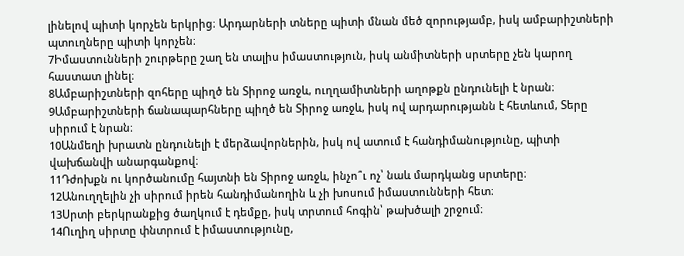լինելով պիտի կորչեն երկրից։ Արդարների տները պիտի մնան մեծ զորությամբ, իսկ ամբարիշտների պտուղները պիտի կորչեն։
7Իմաստունների շուրթերը շաղ են տալիս իմաստություն, իսկ անմիտների սրտերը չեն կարող հաստատ լինել։
8Ամբարիշտների զոհերը պիղծ են Տիրոջ առջև, ուղղամիտների աղոթքն ընդունելի է նրան։
9Ամբարիշտների ճանապարհները պիղծ են Տիրոջ առջև, իսկ ով արդարությանն է հետևում, Տերը սիրում է նրան։
10Անմեղի խրատն ընդունելի է մերձավորներին, իսկ ով ատում է հանդիմանությունը, պիտի վախճանվի անարգանքով։
11Դժոխքն ու կործանումը հայտնի են Տիրոջ առջև, ինչո՞ւ ոչ՝ նաև մարդկանց սրտերը։
12Անուղղելին չի սիրում իրեն հանդիմանողին և չի խոսում իմաստունների հետ։
13Սրտի բերկրանքից ծաղկում է դեմքը, իսկ տրտում հոգին՝ թախծալի շրջում։
14Ուղիղ սիրտը փնտրում է իմաստությունը,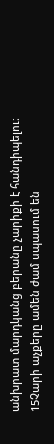անխրատ մարդկանց բերանը չարիքի է հանդիպելու։
15Չարի աչքերը ամեն ժամ սպասում են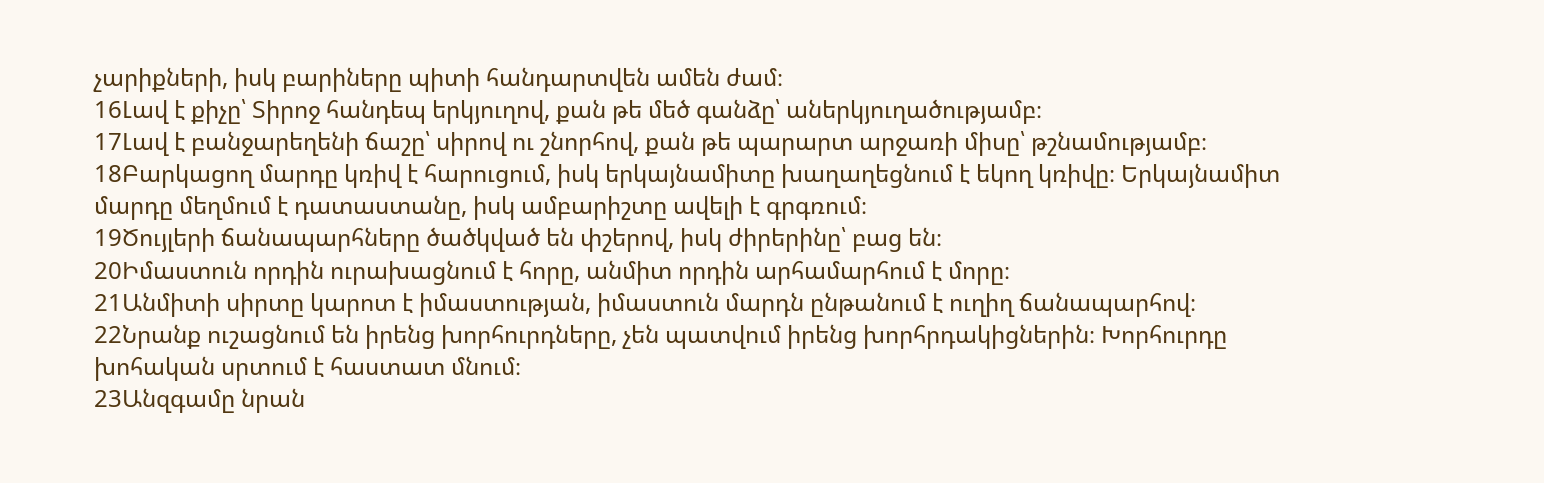չարիքների, իսկ բարիները պիտի հանդարտվեն ամեն ժամ։
16Լավ է քիչը՝ Տիրոջ հանդեպ երկյուղով, քան թե մեծ գանձը՝ աներկյուղածությամբ։
17Լավ է բանջարեղենի ճաշը՝ սիրով ու շնորհով, քան թե պարարտ արջառի միսը՝ թշնամությամբ։
18Բարկացող մարդը կռիվ է հարուցում, իսկ երկայնամիտը խաղաղեցնում է եկող կռիվը։ Երկայնամիտ մարդը մեղմում է դատաստանը, իսկ ամբարիշտը ավելի է գրգռում։
19Ծույլերի ճանապարհները ծածկված են փշերով, իսկ ժիրերինը՝ բաց են։
20Իմաստուն որդին ուրախացնում է հորը, անմիտ որդին արհամարհում է մորը։
21Անմիտի սիրտը կարոտ է իմաստության, իմաստուն մարդն ընթանում է ուղիղ ճանապարհով։
22Նրանք ուշացնում են իրենց խորհուրդները, չեն պատվում իրենց խորհրդակիցներին։ Խորհուրդը խոհական սրտում է հաստատ մնում։
23Անզգամը նրան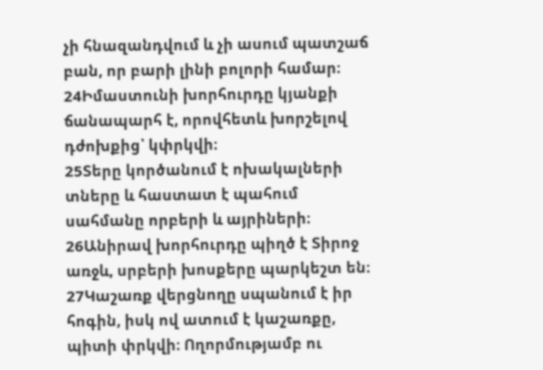չի հնազանդվում և չի ասում պատշաճ բան, որ բարի լինի բոլորի համար։
24Իմաստունի խորհուրդը կյանքի ճանապարհ է, որովհետև խորշելով դժոխքից՝ կփրկվի։
25Տերը կործանում է ոխակալների տները և հաստատ է պահում սահմանը որբերի և այրիների։
26Անիրավ խորհուրդը պիղծ է Տիրոջ առջև, սրբերի խոսքերը պարկեշտ են։
27Կաշառք վերցնողը սպանում է իր հոգին, իսկ ով ատում է կաշառքը, պիտի փրկվի։ Ողորմությամբ ու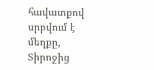հավատքով սրբվում է մեղքը, Տիրոջից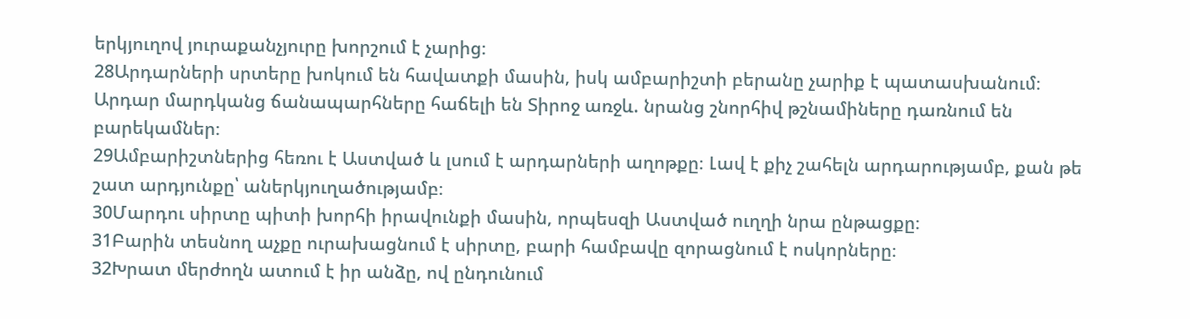երկյուղով յուրաքանչյուրը խորշում է չարից։
28Արդարների սրտերը խոկում են հավատքի մասին, իսկ ամբարիշտի բերանը չարիք է պատասխանում։ Արդար մարդկանց ճանապարհները հաճելի են Տիրոջ առջև. նրանց շնորհիվ թշնամիները դառնում են բարեկամներ։
29Ամբարիշտներից հեռու է Աստված և լսում է արդարների աղոթքը։ Լավ է քիչ շահելն արդարությամբ, քան թե շատ արդյունքը՝ աներկյուղածությամբ։
30Մարդու սիրտը պիտի խորհի իրավունքի մասին, որպեսզի Աստված ուղղի նրա ընթացքը։
31Բարին տեսնող աչքը ուրախացնում է սիրտը, բարի համբավը զորացնում է ոսկորները։
32Խրատ մերժողն ատում է իր անձը, ով ընդունում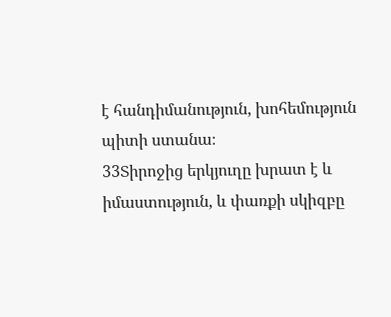է հանդիմանություն, խոհեմություն պիտի ստանա։
33Տիրոջից երկյուղը խրատ է և իմաստություն, և փառքի սկիզբը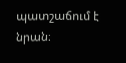պատշաճում է նրան։